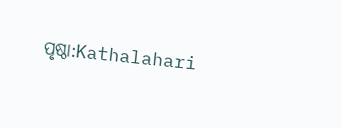ପୃଷ୍ଠା:Kathalahari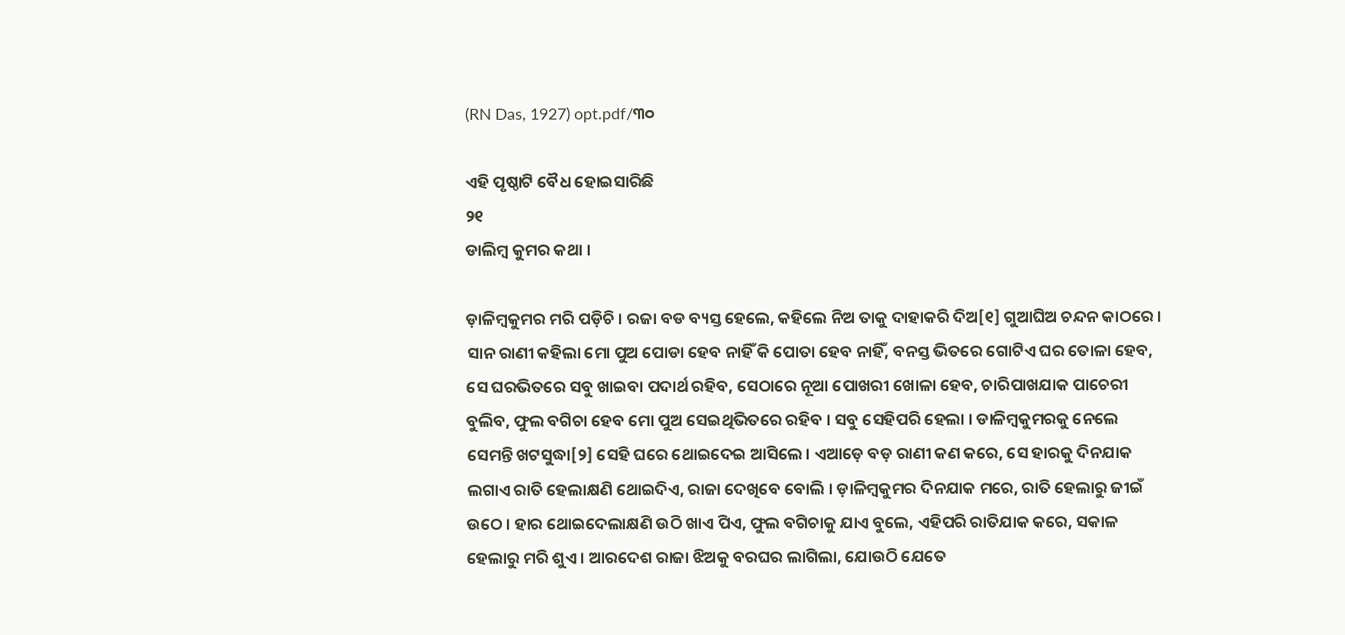(RN Das, 1927) opt.pdf/୩୦

ଏହି ପୃଷ୍ଠାଟି ବୈଧ ହୋଇସାରିଛି
୨୧
ଡାଲିମ୍ବ କୁମର କଥା ।

ଡ଼ାଳିମ୍ବକୁମର ମରି ପଡ଼ିଚି । ରଜା ବଡ ବ୍ୟସ୍ତ ହେଲେ, କ‌ହିଲେ ନିଅ ତାକୁ ଦାହାକରି ଦିଅ[୧] ଗୁଆଘିଅ ଚନ୍ଦନ କାଠରେ । ସାନ ରାଣୀ କ‌ହିଲା ମୋ ପୁଅ ପୋଡା ହେବ ନାହିଁ କି ପୋତା ହେବ ନାହିଁ, ବନସ୍ତ ଭିତରେ ଗୋଟିଏ ଘର ତୋଳା ହେବ, ସେ ଘରଭିତରେ ସବୁ ଖାଇବା ପଦାର୍ଥ ରହିବ, ସେଠାରେ ନୂଆ ପୋଖରୀ ଖୋଳା ହେବ, ଚାରିପାଖ‌ଯାକ ପାଚେରୀ ବୁଲିବ, ଫୁଲ ବଗିଚା ହେବ ମୋ ପୁଅ ସେଇଥିଭିତରେ ରହିବ । ସବୁ ସେହିପରି ହେଲା । ଡାଳିମ୍ବକୁମରକୁ ନେଲେ ସେମନ୍ତି ଖଟସୁଦ୍ଧା[୨] ସେହି ଘରେ ଥୋଇଦେଇ ଆସିଲେ । ଏଆଡ଼େ ବଡ଼ ରାଣୀ କଣ କରେ, ସେ ହାରକୁ ଦିନ‌ଯାକ ଲଗାଏ ରାତି ହେଲାକ୍ଷଣି ଥୋଇଦିଏ, ରାଜା ଦେଖିବେ ବୋଲି । ଡ଼ାଳିମ୍ବକୁମର ଦିନଯାକ ମରେ, ରାତି ହେଲାରୁ ଜୀଇଁ ଉଠେ । ହାର ଥୋଇଦେଲାକ୍ଷଣି ଉଠି ଖାଏ ପିଏ, ଫୁଲ ବଗିଚାକୁ ଯାଏ ବୁଲେ, ଏହିପରି ରାତିଯାକ କରେ, ସକାଳ ହେଲାରୁ ମରି ଶୁଏ । ଆରଦେଶ ରାଜା ଝିଅକୁ ବରଘର ଲାଗିଲା, ଯୋଉଠି ଯେତେ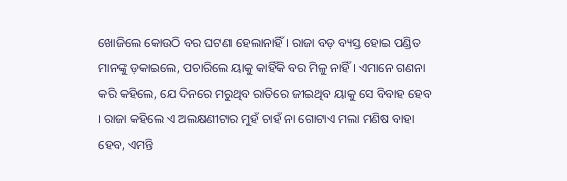ଖୋଜିଲେ କୋଉଠି ବର ଘଟଣା ହେଲାନାହିଁ । ରାଜା ବଡ଼ ବ୍ୟସ୍ତ ହୋଇ ପଣ୍ଡିତ ମାନଙ୍କୁ ଡ଼କାଇଲେ, ପଚାରିଲେ ୟାକୁ କାହିଁକି ବର ମିଳୁ ନାହିଁ । ଏମାନେ ଗଣନା କରି କହିଲେ, ଯେ ଦିନରେ ମରୁଥିବ ରାତିରେ ଜୀଇଥିବ ୟାକୁ ସେ ବିବାହ ହେବ । ରାଜା କ‌ହିଲେ ଏ ଅଲକ୍ଷଣୀଟାର ମୁହଁ ଚାହଁ ନା ଗୋଟାଏ ମଲା ମଣିଷ ବାହା ହେବ, ଏମନ୍ତି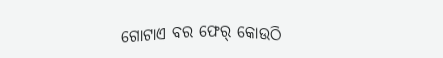ଗୋଟାଏ ବର ଫେର୍ କୋଉଠି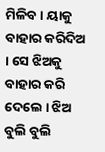ମିଳିବ । ୟାକୁ ବାହାର କରିଦିଅ । ସେ ଝିଅକୁ ବାହାର କରି ଦେଲେ । ଝିଅ ବୁଲି ବୁଲି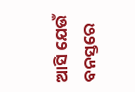ଆସି ଯେଉଁ ବନସ୍ତରେ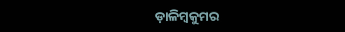ଡ଼ାଳିମ୍ବକୁମର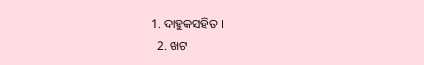1. ଦାହୁକସ‌ହିତ ।
  2. ଖଟ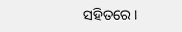ସ‌ହିତରେ ।